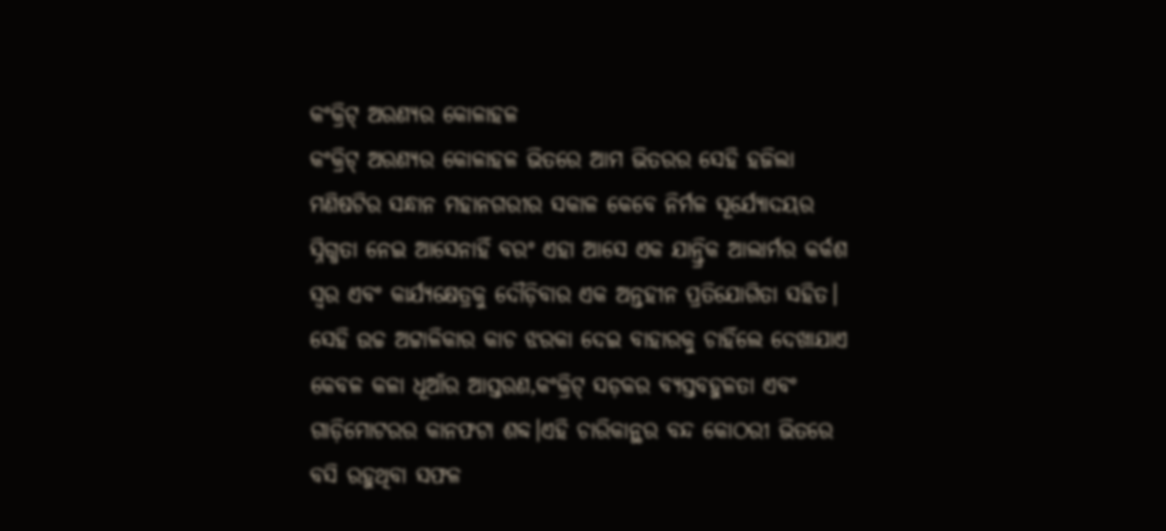କଂକ୍ରିଟ୍ ଅରଣ୍ୟର କୋଳାହଳ
କଂକ୍ରିଟ୍ ଅରଣ୍ୟର କୋଳାହଳ ଭିତରେ ଆମ ଭିତରର ସେହି ହଜିଲା ମଣିଷଟିର ସନ୍ଧାନ ମହାନଗରୀର ସକାଳ କେବେ ନିର୍ମଳ ସୂର୍ଯ୍ୟୋଦୟର ସ୍ନିଗ୍ଧତା ନେଇ ଆସେନାହିଁ ବରଂ ଏହା ଆସେ ଏକ ଯାନ୍ତ୍ରିକ ଆଲାର୍ମର କର୍କଶ ସ୍ୱର ଏବଂ କାର୍ଯ୍ୟକ୍ଷେତ୍ରକୁ ଦୌଡ଼ିବାର ଏକ ଅନ୍ତହୀନ ପ୍ରତିଯୋଗିତା ସହିତ। ସେହି ଉଚ୍ଚ ଅଟ୍ଟାଳିକାର କାଚ ଝରକା ଦେଇ ବାହାରକୁ ଚାହିଁଲେ ଦେଖାଯାଏ କେବଳ କଳା ଧୂଆଁର ଆସ୍ତରଣ,କଂକ୍ରିଟ୍ ସଡ଼କର ବ୍ୟସ୍ତବହୁଳତା ଏବଂ ଗାଡ଼ିମୋଟରର କାନଫଟା ଶବ୍ଦ।ଏହି ଚାରିକାନ୍ଥର ବନ୍ଦ କୋଠରୀ ଭିତରେ ବସି ରହୁଥିବା ସଫଳ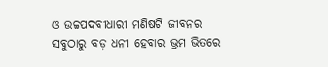ଓ ଉଚ୍ଚପଦବୀଧାରୀ ମଣିଷଟି ଜୀବନର ସବୁଠାରୁ ବଡ଼ ଧନୀ ହେବାର ଭ୍ରମ ଭିତରେ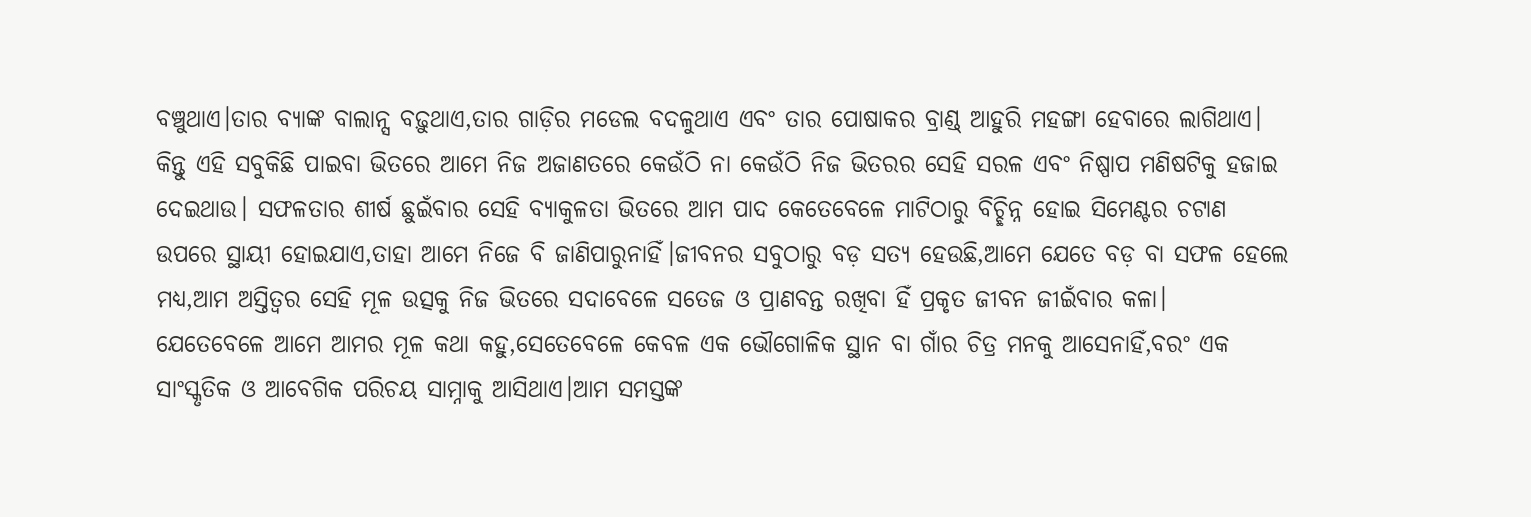ବଞ୍ଚୁଥାଏ।ତାର ବ୍ୟାଙ୍କ ବାଲାନ୍ସ ବଢ଼ୁଥାଏ,ତାର ଗାଡ଼ିର ମଡେଲ ବଦଳୁଥାଏ ଏବଂ ତାର ପୋଷାକର ବ୍ରାଣ୍ଡ୍ ଆହୁରି ମହଙ୍ଗା ହେବାରେ ଲାଗିଥାଏ। କିନ୍ତୁ ଏହି ସବୁକିଛି ପାଇବା ଭିତରେ ଆମେ ନିଜ ଅଜାଣତରେ କେଉଁଠି ନା କେଉଁଠି ନିଜ ଭିତରର ସେହି ସରଳ ଏବଂ ନିଷ୍ପାପ ମଣିଷଟିକୁ ହଜାଇ ଦେଇଥାଉ। ସଫଳତାର ଶୀର୍ଷ ଛୁଇଁବାର ସେହି ବ୍ୟାକୁଳତା ଭିତରେ ଆମ ପାଦ କେତେବେଳେ ମାଟିଠାରୁ ବିଚ୍ଛିନ୍ନ ହୋଇ ସିମେଣ୍ଟର ଚଟାଣ ଉପରେ ସ୍ଥାୟୀ ହୋଇଯାଏ,ତାହା ଆମେ ନିଜେ ବି ଜାଣିପାରୁନାହିଁ।ଜୀବନର ସବୁଠାରୁ ବଡ଼ ସତ୍ୟ ହେଉଛି,ଆମେ ଯେତେ ବଡ଼ ବା ସଫଳ ହେଲେ ମଧ୍ୟ,ଆମ ଅସ୍ତିତ୍ୱର ସେହି ମୂଳ ଉତ୍ସକୁ ନିଜ ଭିତରେ ସଦାବେଳେ ସତେଜ ଓ ପ୍ରାଣବନ୍ତ ରଖିବା ହିଁ ପ୍ରକୃତ ଜୀବନ ଜୀଇଁବାର କଳା।
ଯେତେବେଳେ ଆମେ ଆମର ମୂଳ କଥା କହୁ,ସେତେବେଳେ କେବଳ ଏକ ଭୌଗୋଳିକ ସ୍ଥାନ ବା ଗାଁର ଚିତ୍ର ମନକୁ ଆସେନାହିଁ,ବରଂ ଏକ ସାଂସ୍କୃତିକ ଓ ଆବେଗିକ ପରିଚୟ ସାମ୍ନାକୁ ଆସିଥାଏ।ଆମ ସମସ୍ତଙ୍କ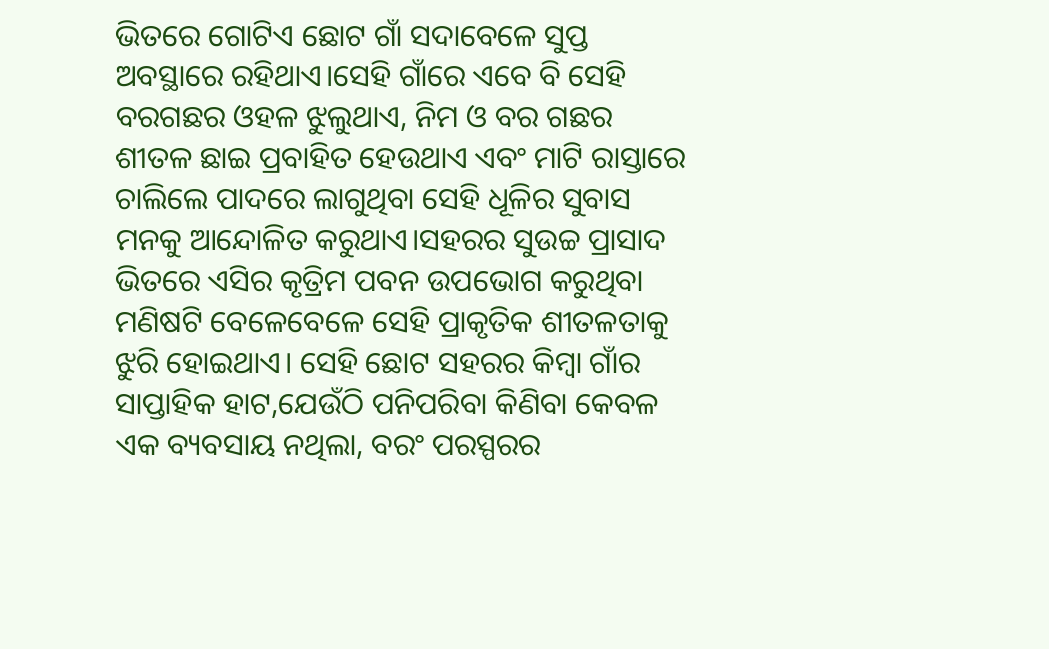ଭିତରେ ଗୋଟିଏ ଛୋଟ ଗାଁ ସଦାବେଳେ ସୁପ୍ତ ଅବସ୍ଥାରେ ରହିଥାଏ।ସେହି ଗାଁରେ ଏବେ ବି ସେହି ବରଗଛର ଓହଳ ଝୁଲୁଥାଏ, ନିମ ଓ ବର ଗଛର ଶୀତଳ ଛାଇ ପ୍ରବାହିତ ହେଉଥାଏ ଏବଂ ମାଟି ରାସ୍ତାରେ ଚାଲିଲେ ପାଦରେ ଲାଗୁଥିବା ସେହି ଧୂଳିର ସୁବାସ ମନକୁ ଆନ୍ଦୋଳିତ କରୁଥାଏ।ସହରର ସୁଉଚ୍ଚ ପ୍ରାସାଦ ଭିତରେ ଏସିର କୃତ୍ରିମ ପବନ ଉପଭୋଗ କରୁଥିବା ମଣିଷଟି ବେଳେବେଳେ ସେହି ପ୍ରାକୃତିକ ଶୀତଳତାକୁ ଝୁରି ହୋଇଥାଏ। ସେହି ଛୋଟ ସହରର କିମ୍ବା ଗାଁର ସାପ୍ତାହିକ ହାଟ,ଯେଉଁଠି ପନିପରିବା କିଣିବା କେବଳ ଏକ ବ୍ୟବସାୟ ନଥିଲା, ବରଂ ପରସ୍ପରର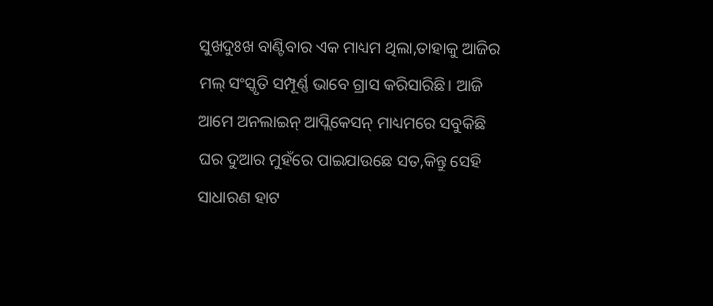ସୁଖଦୁଃଖ ବାଣ୍ଟିବାର ଏକ ମାଧ୍ୟମ ଥିଲା,ତାହାକୁ ଆଜିର ମଲ୍ ସଂସ୍କୃତି ସମ୍ପୂର୍ଣ୍ଣ ଭାବେ ଗ୍ରାସ କରିସାରିଛି। ଆଜି ଆମେ ଅନଲାଇନ୍ ଆପ୍ଲିକେସନ୍ ମାଧ୍ୟମରେ ସବୁକିଛି ଘର ଦୁଆର ମୁହଁରେ ପାଇଯାଉଛେ ସତ,କିନ୍ତୁ ସେହି ସାଧାରଣ ହାଟ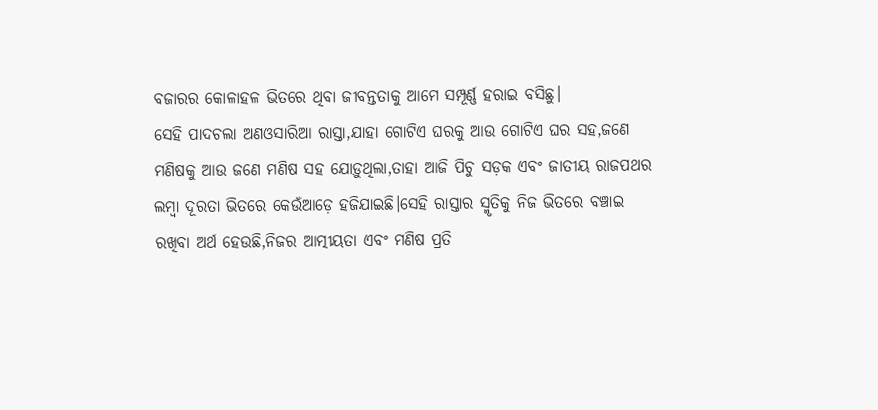ବଜାରର କୋଳାହଳ ଭିତରେ ଥିବା ଜୀବନ୍ତତାକୁ ଆମେ ସମ୍ପୂର୍ଣ୍ଣ ହରାଇ ବସିଛୁ।
ସେହି ପାଦଚଲା ଅଣଓସାରିଆ ରାସ୍ତା,ଯାହା ଗୋଟିଏ ଘରକୁ ଆଉ ଗୋଟିଏ ଘର ସହ,ଜଣେ ମଣିଷକୁ ଆଉ ଜଣେ ମଣିଷ ସହ ଯୋଡ଼ୁଥିଲା,ତାହା ଆଜି ପିଚୁ ସଡ଼କ ଏବଂ ଜାତୀୟ ରାଜପଥର ଲମ୍ବା ଦୂରତା ଭିତରେ କେଉଁଆଡ଼େ ହଜିଯାଇଛି।ସେହି ରାସ୍ତାର ସ୍ମୃତିକୁ ନିଜ ଭିତରେ ବଞ୍ଚାଇ ରଖିବା ଅର୍ଥ ହେଉଛି,ନିଜର ଆତ୍ମୀୟତା ଏବଂ ମଣିଷ ପ୍ରତି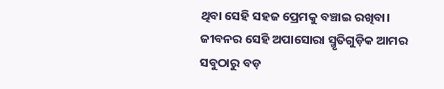ଥିବା ସେହି ସହଜ ପ୍ରେମକୁ ବଞ୍ଚାଇ ରଖିବା।
ଜୀବନର ସେହି ଅପାସୋରା ସ୍ମୃତିଗୁଡ଼ିକ ଆମର ସବୁଠାରୁ ବଡ଼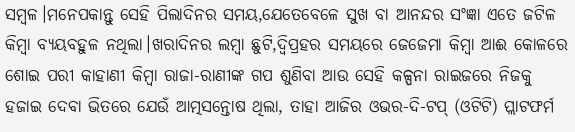ସମ୍ବଳ।ମନେପକାନ୍ତୁ ସେହି ପିଲାଦିନର ସମୟ,ଯେତେବେଳେ ସୁଖ ବା ଆନନ୍ଦର ସଂଜ୍ଞା ଏତେ ଜଟିଳ କିମ୍ବା ବ୍ୟୟବହୁଳ ନଥିଲା।ଖରାଦିନର ଲମ୍ବା ଛୁଟି,ଦ୍ୱିପ୍ରହର ସମୟରେ ଜେଜେମା କିମ୍ବା ଆଈ କୋଳରେ ଶୋଇ ପରୀ କାହାଣୀ କିମ୍ବା ରାଜା-ରାଣୀଙ୍କ ଗପ ଶୁଣିବା ଆଉ ସେହି କଳ୍ପନା ରାଇଜରେ ନିଜକୁ ହଜାଇ ଦେବା ଭିତରେ ଯେଉଁ ଆତ୍ମସନ୍ତୋଷ ଥିଲା, ତାହା ଆଜିର ଓଭର-ଦି-ଟପ୍ (ଓଟିଟି) ପ୍ଲାଟଫର୍ମ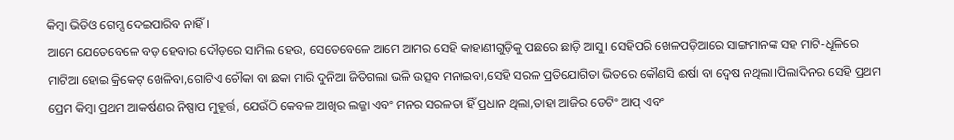କିମ୍ବା ଭିଡିଓ ଗେମ୍ସ ଦେଇପାରିବ ନାହିଁ।
ଆମେ ଯେତେବେଳେ ବଡ଼ ହେବାର ଦୌଡ଼ରେ ସାମିଲ ହେଉ, ସେତେବେଳେ ଆମେ ଆମର ସେହି କାହାଣୀଗୁଡ଼ିକୁ ପଛରେ ଛାଡ଼ି ଆସୁ। ସେହିପରି ଖେଳପଡ଼ିଆରେ ସାଙ୍ଗମାନଙ୍କ ସହ ମାଟି-ଧୂଳିରେ ମାଟିଆ ହୋଇ କ୍ରିକେଟ୍ ଖେଳିବା,ଗୋଟିଏ ଚୌକା ବା ଛକା ମାରି ଦୁନିଆ ଜିତିଗଲା ଭଳି ଉତ୍ସବ ମନାଇବା,ସେହି ସରଳ ପ୍ରତିଯୋଗିତା ଭିତରେ କୌଣସି ଈର୍ଷା ବା ଦ୍ୱେଷ ନଥିଲା।ପିଲାଦିନର ସେହି ପ୍ରଥମ ପ୍ରେମ କିମ୍ବା ପ୍ରଥମ ଆକର୍ଷଣର ନିଷ୍ପାପ ମୁହୂର୍ତ୍ତ, ଯେଉଁଠି କେବଳ ଆଖିର ଲଜ୍ଜା ଏବଂ ମନର ସରଳତା ହିଁ ପ୍ରଧାନ ଥିଲା,ତାହା ଆଜିର ଡେଟିଂ ଆପ୍ ଏବଂ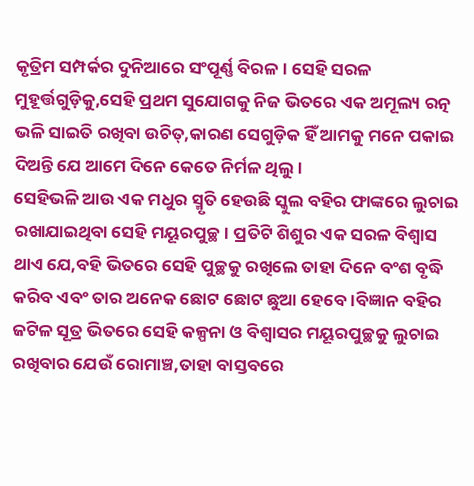କୃତ୍ରିମ ସମ୍ପର୍କର ଦୁନିଆରେ ସଂପୂର୍ଣ୍ଣ ବିରଳ। ସେହି ସରଳ ମୁହୂର୍ତ୍ତଗୁଡ଼ିକୁ,ସେହି ପ୍ରଥମ ସୁଯୋଗକୁ ନିଜ ଭିତରେ ଏକ ଅମୂଲ୍ୟ ରତ୍ନ ଭଳି ସାଇତି ରଖିବା ଉଚିତ୍,କାରଣ ସେଗୁଡ଼ିକ ହିଁ ଆମକୁ ମନେ ପକାଇ ଦିଅନ୍ତି ଯେ ଆମେ ଦିନେ କେତେ ନିର୍ମଳ ଥିଲୁ।
ସେହିଭଳି ଆଉ ଏକ ମଧୁର ସ୍ମୃତି ହେଉଛି ସ୍କୁଲ ବହିର ଫାଙ୍କରେ ଲୁଚାଇ ରଖାଯାଇଥିବା ସେହି ମୟୂରପୁଚ୍ଛ। ପ୍ରତିଟି ଶିଶୁର ଏକ ସରଳ ବିଶ୍ୱାସ ଥାଏ ଯେ,ବହି ଭିତରେ ସେହି ପୁଚ୍ଛକୁ ରଖିଲେ ତାହା ଦିନେ ବଂଶ ବୃଦ୍ଧି କରିବ ଏବଂ ତାର ଅନେକ ଛୋଟ ଛୋଟ ଛୁଆ ହେବେ।ବିଜ୍ଞାନ ବହିର ଜଟିଳ ସୂତ୍ର ଭିତରେ ସେହି କଳ୍ପନା ଓ ବିଶ୍ୱାସର ମୟୂରପୁଚ୍ଛକୁ ଲୁଚାଇ ରଖିବାର ଯେଉଁ ରୋମାଞ୍ଚ,ତାହା ବାସ୍ତବରେ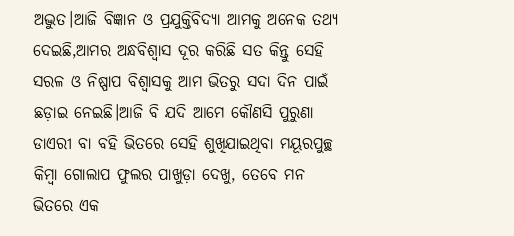ଅଦ୍ଭୁତ।ଆଜି ବିଜ୍ଞାନ ଓ ପ୍ରଯୁକ୍ତିବିଦ୍ୟା ଆମକୁ ଅନେକ ତଥ୍ୟ ଦେଇଛି,ଆମର ଅନ୍ଧବିଶ୍ୱାସ ଦୂର କରିଛି ସତ କିନ୍ତୁ ସେହି ସରଳ ଓ ନିଷ୍ପାପ ବିଶ୍ୱାସକୁ ଆମ ଭିତରୁ ସଦା ଦିନ ପାଇଁ ଛଡ଼ାଇ ନେଇଛି।ଆଜି ବି ଯଦି ଆମେ କୌଣସି ପୁରୁଣା ଡାଏରୀ ବା ବହି ଭିତରେ ସେହି ଶୁଖିଯାଇଥିବା ମୟୂରପୁଚ୍ଛ କିମ୍ବା ଗୋଲାପ ଫୁଲର ପାଖୁଡ଼ା ଦେଖୁ, ତେବେ ମନ ଭିତରେ ଏକ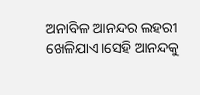ଅନାବିଳ ଆନନ୍ଦର ଲହରୀ ଖେଳିଯାଏ।ସେହି ଆନନ୍ଦକୁ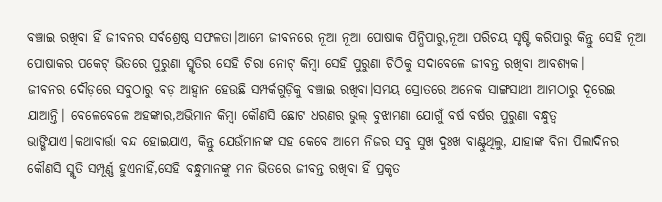ବଞ୍ଚାଇ ରଖିବା ହିଁ ଜୀବନର ସର୍ବଶ୍ରେଷ୍ଠ ସଫଳତା।ଆମେ ଜୀବନରେ ନୂଆ ନୂଆ ପୋଷାକ ପିନ୍ଧିପାରୁ,ନୂଆ ପରିଚୟ ସୃଷ୍ଟି କରିପାରୁ କିନ୍ତୁ ସେହି ନୂଆ ପୋଷାକର ପକେଟ୍ ଭିତରେ ପୁରୁଣା ସ୍ମୃତିର ସେହି ଚିରା ନୋଟ୍ କିମ୍ବା ସେହି ପୁରୁଣା ଚିଠିକୁ ସଦାବେଳେ ଜୀବନ୍ତ ରଖିବା ଆବଶ୍ୟକ।
ଜୀବନର ଦୌଡ଼ରେ ସବୁଠାରୁ ବଡ଼ ଆହ୍ୱାନ ହେଉଛି ସମ୍ପର୍କଗୁଡ଼ିକୁ ବଞ୍ଚାଇ ରଖିବା।ସମୟ ସ୍ରୋତରେ ଅନେକ ସାଙ୍ଗସାଥୀ ଆମଠାରୁ ଦୂରେଇ ଯାଆନ୍ତି। ବେଳେବେଳେ ଅହଙ୍କାର,ଅଭିମାନ କିମ୍ବା କୌଣସି ଛୋଟ ଧରଣର ଭୁଲ୍ ବୁଝାମଣା ଯୋଗୁଁ ବର୍ଷ ବର୍ଷର ପୁରୁଣା ବନ୍ଧୁତ୍ୱ ଭାଙ୍ଗିଯାଏ।କଥାବାର୍ତ୍ତା ବନ୍ଦ ହୋଇଯାଏ, କିନ୍ତୁ ଯେଉଁମାନଙ୍କ ସହ କେବେ ଆମେ ନିଜର ସବୁ ସୁଖ ଦୁଃଖ ବାଣ୍ଟୁଥିଲୁ, ଯାହାଙ୍କ ବିନା ପିଲାଦିନର କୌଣସି ସ୍ମୃତି ସମ୍ପୂର୍ଣ୍ଣ ହୁଏନାହିଁ,ସେହି ବନ୍ଧୁମାନଙ୍କୁ ମନ ଭିତରେ ଜୀବନ୍ତ ରଖିବା ହିଁ ପ୍ରକୃତ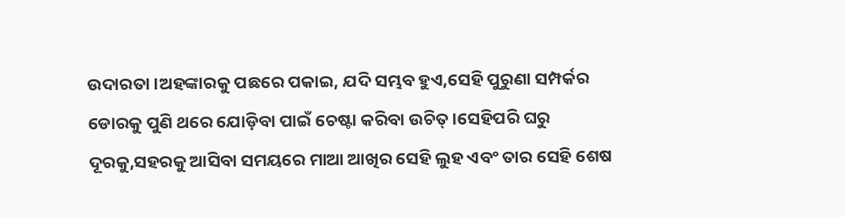ଉଦାରତା।ଅହଙ୍କାରକୁ ପଛରେ ପକାଇ, ଯଦି ସମ୍ଭବ ହୁଏ,ସେହି ପୁରୁଣା ସମ୍ପର୍କର ଡୋରକୁ ପୁଣି ଥରେ ଯୋଡ଼ିବା ପାଇଁ ଚେଷ୍ଟା କରିବା ଉଚିତ୍।ସେହିପରି ଘରୁ ଦୂରକୁ,ସହରକୁ ଆସିବା ସମୟରେ ମାଆ ଆଖିର ସେହି ଲୁହ ଏବଂ ତାର ସେହି ଶେଷ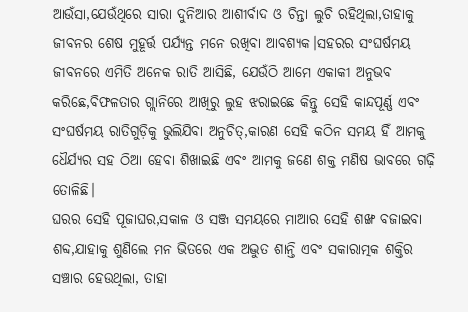ଆଉଁସା,ଯେଉଁଥିରେ ସାରା ଦୁନିଆର ଆଶୀର୍ବାଦ ଓ ଚିନ୍ତା ଲୁଚି ରହିଥିଲା,ତାହାକୁ ଜୀବନର ଶେଷ ମୁହୂର୍ତ୍ତ ପର୍ଯ୍ୟନ୍ତ ମନେ ରଖିବା ଆବଶ୍ୟକ।ସହରର ସଂଘର୍ଷମୟ ଜୀବନରେ ଏମିତି ଅନେକ ରାତି ଆସିଛି, ଯେଉଁଠି ଆମେ ଏକାକୀ ଅନୁଭବ କରିଛେ,ବିଫଳତାର ଗ୍ଲାନିରେ ଆଖିରୁ ଲୁହ ଝରାଇଛେ କିନ୍ତୁ ସେହି କାନ୍ଦପୂର୍ଣ୍ଣ ଏବଂ ସଂଘର୍ଷମୟ ରାତିଗୁଡ଼ିକୁ ଭୁଲିଯିବା ଅନୁଚିତ୍,କାରଣ ସେହି କଠିନ ସମୟ ହିଁ ଆମକୁ ଧୈର୍ଯ୍ୟର ସହ ଠିଆ ହେବା ଶିଖାଇଛି ଏବଂ ଆମକୁ ଜଣେ ଶକ୍ତ ମଣିଷ ଭାବରେ ଗଢ଼ି ତୋଳିଛି।
ଘରର ସେହି ପୂଜାଘର,ସକାଳ ଓ ସଞ୍ଜ ସମୟରେ ମାଆର ସେହି ଶଙ୍ଖ ବଜାଇବା ଶବ୍ଦ,ଯାହାକୁ ଶୁଣିଲେ ମନ ଭିତରେ ଏକ ଅଦ୍ଭୁତ ଶାନ୍ତି ଏବଂ ସକାରାତ୍ମକ ଶକ୍ତିର ସଞ୍ଚାର ହେଉଥିଲା, ତାହା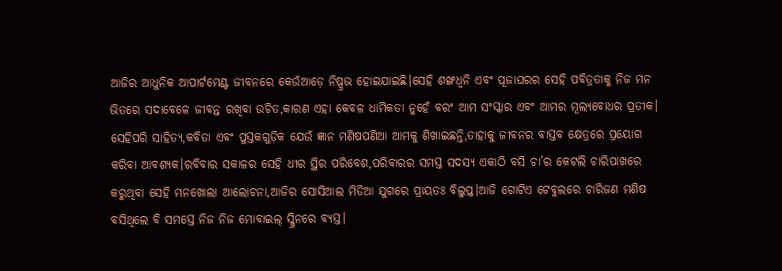ଆଜିର ଆଧୁନିକ ଆପାର୍ଟମେଣ୍ଟ ଜୀବନରେ କେଉଁଆଡ଼େ ନିଷ୍ପ୍ରଭ ହୋଇଯାଇଛି।ସେହି ଶଙ୍ଖଧ୍ୱନି ଏବଂ ପୂଜାଘରର ସେହି ପବିତ୍ରତାକୁ ନିଜ ମନ ଭିତରେ ସଦାବେଳେ ଜୀବନ୍ତ ରଖିବା ଉଚିତ,କାରଣ ଏହା କେବଳ ଧାର୍ମିକତା ନୁହେଁ ବରଂ ଆମ ସଂସ୍କାର ଏବଂ ଆମର ମୂଲ୍ୟବୋଧର ପ୍ରତୀକ।
ସେହିପରି ସାହିତ୍ୟ,କବିତା ଏବଂ ପୁସ୍ତକଗୁଡ଼ିକ ଯେଉଁ ଜ୍ଞାନ ମଣିଷପଣିଆ ଆମକୁ ଶିଖାଇଛନ୍ତି,ତାହାକୁ ଜୀବନର ବାସ୍ତବ କ୍ଷେତ୍ରରେ ପ୍ରୟୋଗ କରିବା ଆବଶ୍ୟକ।ରବିବାର ସକାଳର ସେହି ଧୀର ସ୍ଥିର ପରିବେଶ,ପରିବାରର ସମସ୍ତ ସଦସ୍ୟ ଏକାଠି ବସି ଚା’ର କେଟଲି ଚାରିପାଖରେ କରୁଥିବା ସେହି ମନଖୋଲା ଆଲୋଚନା,ଆଜିର ସୋସିଆଲ ମିଡିଆ ଯୁଗରେ ପ୍ରାୟତଃ ବିଲୁପ୍ତ।ଆଜି ଗୋଟିଏ ଟେବୁଲରେ ଚାରିଜଣ ମଣିଷ ବସିଥିଲେ ବି ସମସ୍ତେ ନିଜ ନିଜ ମୋବାଇଲ୍ ସ୍କ୍ରିନରେ ବ୍ୟସ୍ତ।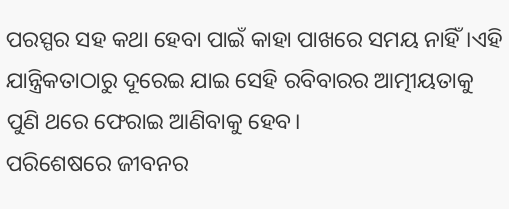ପରସ୍ପର ସହ କଥା ହେବା ପାଇଁ କାହା ପାଖରେ ସମୟ ନାହିଁ।ଏହି ଯାନ୍ତ୍ରିକତାଠାରୁ ଦୂରେଇ ଯାଇ ସେହି ରବିବାରର ଆତ୍ମୀୟତାକୁ ପୁଣି ଥରେ ଫେରାଇ ଆଣିବାକୁ ହେବ।
ପରିଶେଷରେ ଜୀବନର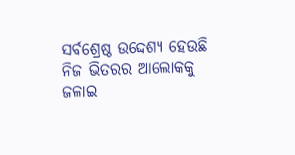ସର୍ବଶ୍ରେଷ୍ଠ ଉଦ୍ଦେଶ୍ୟ ହେଉଛି ନିଜ ଭିତରର ଆଲୋକକୁ ଜଳାଇ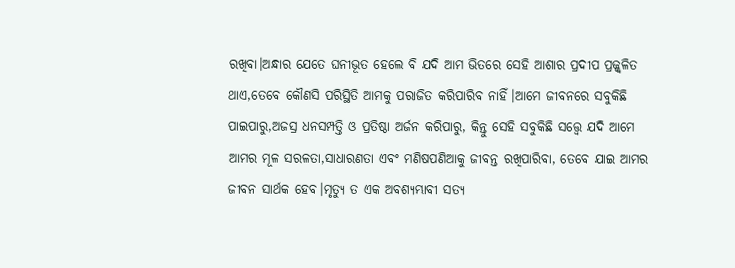ରଖିବା।ଅନ୍ଧାର ଯେତେ ଘନୀଭୂତ ହେଲେ ବି ଯଦି ଆମ ଭିତରେ ସେହି ଆଶାର ପ୍ରଦୀପ ପ୍ରଜ୍ଜ୍ୱଳିତ ଥାଏ,ତେବେ କୌଣସି ପରିସ୍ଥିତି ଆମକୁ ପରାଜିତ କରିପାରିବ ନାହିଁ।ଆମେ ଜୀବନରେ ସବୁକିଛି ପାଇପାରୁ,ଅଜସ୍ର ଧନସମ୍ପତ୍ତି ଓ ପ୍ରତିଷ୍ଠା ଅର୍ଜନ କରିପାରୁ, କିନ୍ତୁ ସେହି ସବୁକିଛି ସତ୍ତ୍ୱେ ଯଦି ଆମେ ଆମର ମୂଳ ସରଳତା,ସାଧାରଣତା ଏବଂ ମଣିଷପଣିଆକୁ ଜୀବନ୍ତ ରଖିପାରିବା, ତେବେ ଯାଇ ଆମର ଜୀବନ ସାର୍ଥକ ହେବ।ମୃତ୍ୟୁ ତ ଏକ ଅବଶ୍ୟମ୍ଭାବୀ ସତ୍ୟ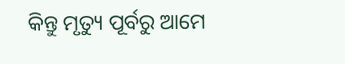କିନ୍ତୁ ମୃତ୍ୟୁ ପୂର୍ବରୁ ଆମେ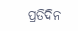ପ୍ରତିଦିନ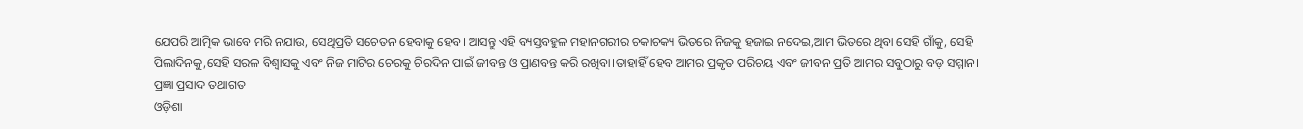ଯେପରି ଆତ୍ମିକ ଭାବେ ମରି ନଯାଉ, ସେଥିପ୍ରତି ସଚେତନ ହେବାକୁ ହେବ। ଆସନ୍ତୁ ଏହି ବ୍ୟସ୍ତବହୁଳ ମହାନଗରୀର ଚକାଚକ୍ୟ ଭିତରେ ନିଜକୁ ହଜାଇ ନଦେଇ,ଆମ ଭିତରେ ଥିବା ସେହି ଗାଁକୁ, ସେହି ପିଲାଦିନକୁ,ସେହି ସରଳ ବିଶ୍ୱାସକୁ ଏବଂ ନିଜ ମାଟିର ଚେରକୁ ଚିରଦିନ ପାଇଁ ଜୀବନ୍ତ ଓ ପ୍ରାଣବନ୍ତ କରି ରଖିବା।ତାହାହିଁ ହେବ ଆମର ପ୍ରକୃତ ପରିଚୟ ଏବଂ ଜୀବନ ପ୍ରତି ଆମର ସବୁଠାରୁ ବଡ଼ ସମ୍ମାନ।
ପ୍ରଜ୍ଞା ପ୍ରସାଦ ତଥାଗତ
ଓଡ଼ିଶା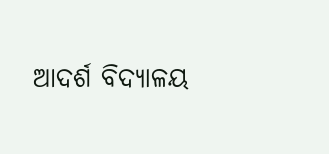ଆଦର୍ଶ ବିଦ୍ୟାଳୟ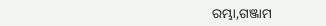ରମ୍ଭା,ଗଞ୍ଜାମ